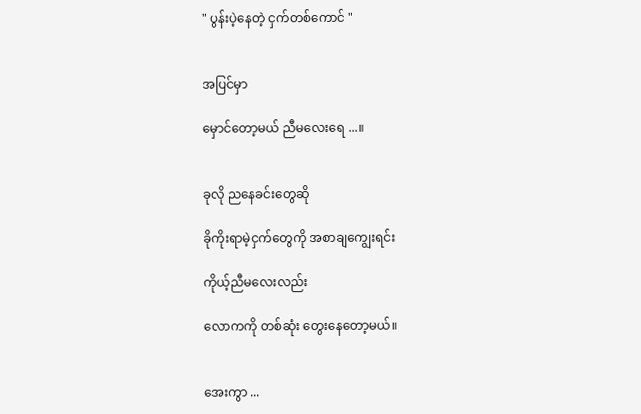" ပွန်းပဲ့နေတဲ့ ငှက်တစ်ကောင် "


အပြင်မှာ

မှောင်တော့မယ် ညီမလေးရေ ...။


ခုလို ညနေခင်းတွေဆို

ခိုကိုးရာမဲ့ငှက်တွေကို အစာချကျွေးရင်း

ကိုယ့်ညီမလေးလည်း

လောကကို တစ်ဆုံး တွေးနေတော့မယ်။


အေးကွာ ...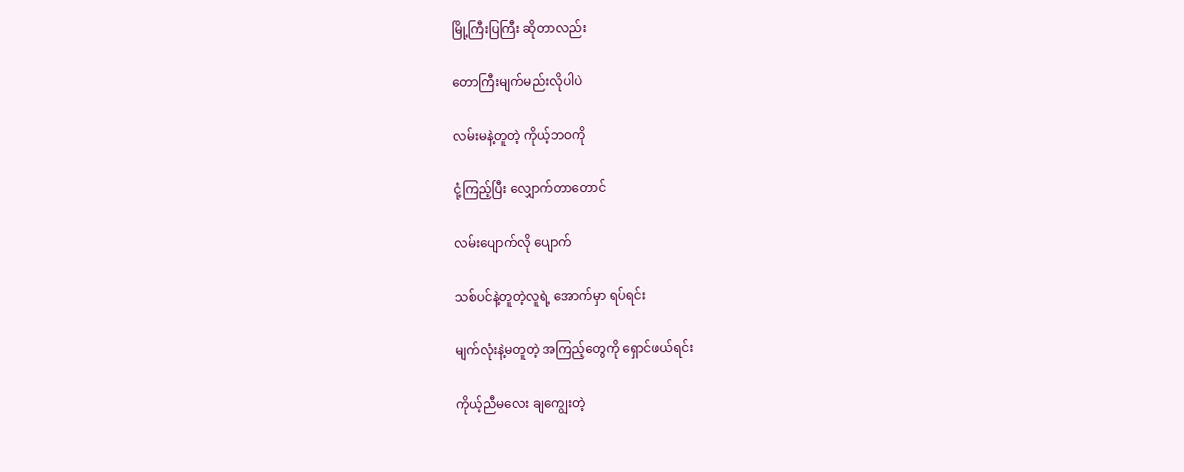မြို့ကြီးပြကြီး ဆိုတာလည်း

တောကြီးမျက်မည်းလိုပါပဲ

လမ်းမနဲ့တူတဲ့ ကိုယ့်ဘဝကို

ငုံ့ကြည့်ပြီး လျှောက်တာတောင်

လမ်းပျောက်လို ပျောက်

သစ်ပင်နဲ့တူတဲ့လူရဲ့ အောက်မှာ ရပ်ရင်း

မျက်လုံးနဲ့မတူတဲ့ အကြည့်တွေကို ရှောင်ဖယ်ရင်း

ကိုယ့်ညီမလေး ချကျွေးတဲ့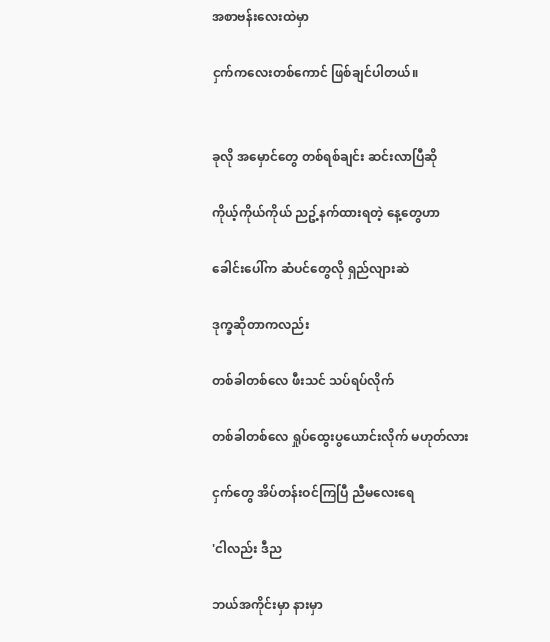အစာဗန်းလေးထဲမှာ

ငှက်ကလေးတစ်ကောင် ဖြစ်ချင်ပါတယ်။


ခုလို အမှောင်တွေ တစ်ရစ်ချင်း ဆင်းလာပြီဆို

ကိုယ့်ကိုယ်ကိုယ် ညဥ့်နက်ထားရတဲ့ နေ့တွေဟာ

ခေါင်းပေါ်က ဆံပင်တွေလို ရှည်လျားဆဲ

ဒုက္ခဆိုတာကလည်း

တစ်ခါတစ်လေ ဖီးသင် သပ်ရပ်လိုက်

တစ်ခါတစ်လေ ရှုပ်ထွေးပွယောင်းလိုက် မဟုတ်လား

ငှက်တွေ အိပ်တန်းဝင်ကြပြီ ညီမလေးရေ

'ငါလည်း ဒီည

ဘယ်အကိုင်းမှာ နားမှာ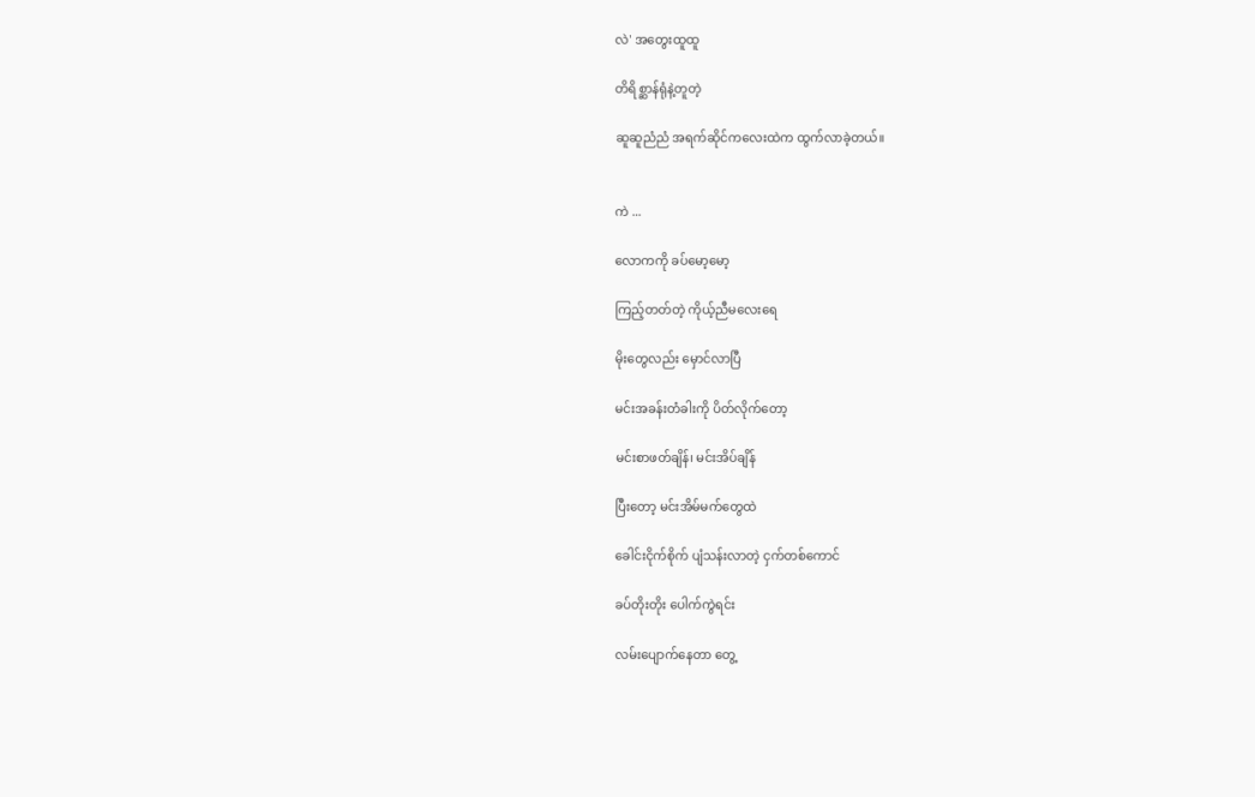လဲ' အတွေးထူထူ

တိရိစ္ဆာန်ရုံနဲ့တူတဲ့

ဆူဆူညံညံ အရက်ဆိုင်ကလေးထဲက ထွက်လာခဲ့တယ်။


ကဲ ...

လောကကို ခပ်မော့မော့

ကြည့်တတ်တဲ့ ကိုယ့်ညီမလေးရေ

မိုးတွေလည်း မှောင်လာပြီ

မင်းအခန်းတံခါးကို ပိတ်လိုက်တော့

မင်းစာဖတ်ချိန်၊ မင်းအိပ်ချိန်

ပြီးတော့ မင်းအိမ်မက်တွေထဲ

ခေါင်းငိုက်စိုက် ပျံသန်းလာတဲ့ ငှက်တစ်ကောင်

ခပ်တိုးတိုး ပေါက်ကွဲရင်း

လမ်းပျောက်နေတာ တွေ့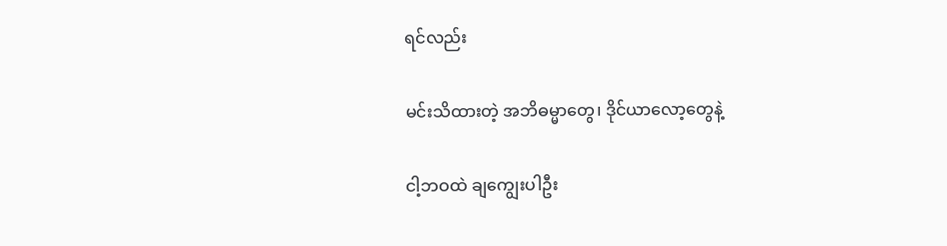ရင်လည်း

မင်းသိထားတဲ့ အဘိဓမ္မာတွေ၊ ဒိုင်ယာလော့တွေနဲ့

ငါ့ဘဝထဲ ချကျွေးပါဦး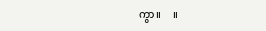ကွာ။     ။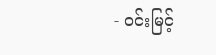- ဝင်းမြင့်